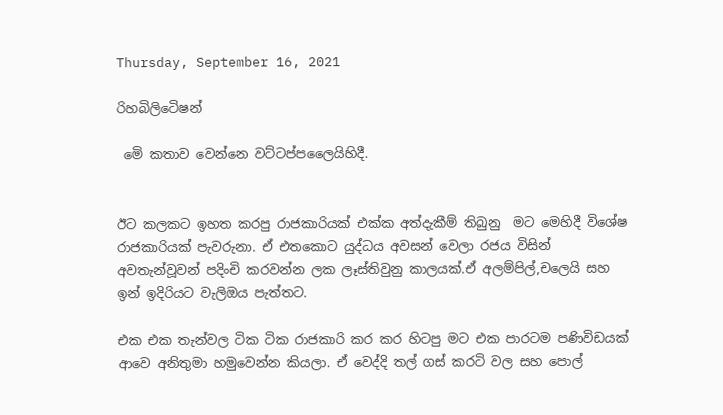Thursday, September 16, 2021

රිහබිලිටෙිෂන්

 මෙි කතාව වෙන්නෙ වට්ටප්පලෛයිහිදී.


ඊට කලකට ඉහත කරපු රාජකාරියක් එක්ක අත්දැකීම් තිබුනු  මට මෙහිදී විශේෂ රාජකාරියක් පැවරුනා. ඒ එතකොට යුද්ධය අවසන් වෙලා රජය විසින් අවතැන්වූවන් පදිංචි කරවන්න ලක ලෑස්තිවුනු කාලයක්.ඒ අලම්පිල්,චලෙයි සහ ඉන් ඉදිරියට වැලිඔය පැත්තට.

එක එක තැන්වල ටික ටික රාජකාරි කර කර හිටපු මට එක පාරටම පණිවිඩයක් ආවෙ අනිතුමා හමුවෙන්න කියලා. ඒ වෙද්දි තල් ගස් කරටි වල සහ පොල්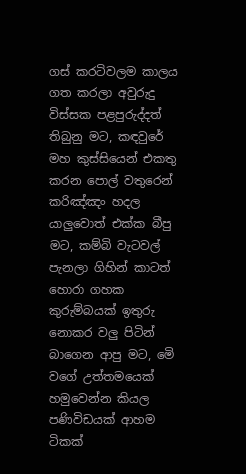ගස් කරටිවලම කාලය ගත කරලා අවුරුදු විස්සක පළපුරුද්දත් තිබුනු මට, කඳවුරේ මහ කුස්සියෙන් එකතු කරන පොල් වතුරෙන් කරිඤ්ඤං හදල යාලුවොත් එක්ක බීපු මට, කම්බි වැටවල් පැනලා ගිහින් කාටත් හොරා ගහක කුරුම්බයක් ඉතුරු නොකර වලු පිටින් බාගෙන ආපු මට, මෙි වගේ උත්තමයෙක් හමුවෙන්න කියල පණිවිඩයක් ආහම ටිකක්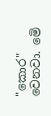"කොර" වෙනවා. මෙි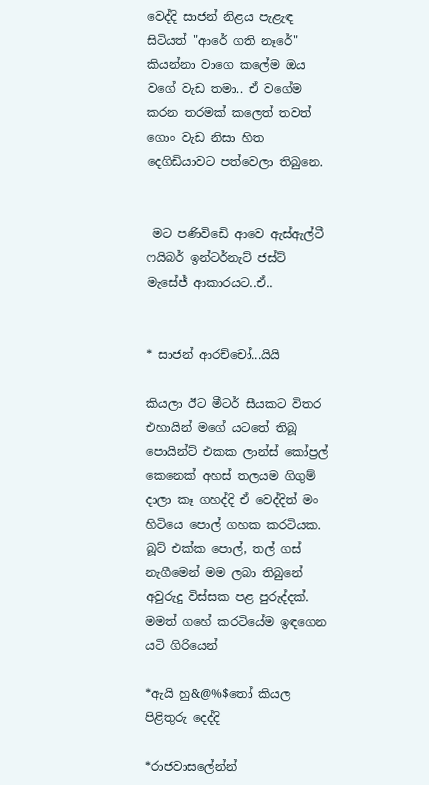වෙද්දි සාජන් නිළය පැළැඳ සිටියත් "ආරේ ගති නෑරේ" කියන්නා වාගෙ කලේම ඔය වගේ වැඩ තමා.. ඒ වගේම කරන තරමක් කලෙත් තවත් ගොං වැඩ නිසා හිත දෙගිඩියාවට පත්වෙලා තිබුනෙ.


 මට පණිවිඩෙි ආවෙ ඇස්ඇල්ටී ෆයිබර් ඉන්ටර්නැට් ජස්ට් මැසේජ් ආකාරයට..ඒ..


* සාජන් ආරච්චෝ...යියි

කියලා ඊට මීටර් සීයකට විතර එහායින් මගේ යටතේ තිබූ පොයින්ට් එකක ලාන්ස් කෝප්‍රල් කෙනෙක් අහස් තලයම ගිගුම් දාලා කෑ ගහද්දි ඒ වෙද්දිත් මං හිටියෙ පොල් ගහක කරටියක.  බූට් එක්ක පොල්, තල් ගස් නැගීමෙන් මම ලබා තිබුනේ අවුරුදු විස්සක පළ පුරුද්දක්. මමත් ගහේ කරටියේම ඉඳගෙන යටි ගිරියෙන්

*ඇයි හු&@%$තෝ කියල පිළිතුරු දෙද්දි

*රාජවාසලේන්න්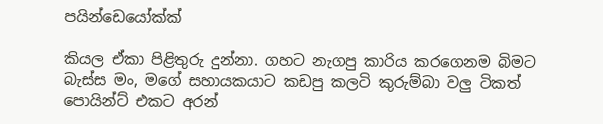පයින්ඩෙයෝක්ක්

කියල ඒකා පිළිතුරු දුන්නා. ගහට නැගපු කාරිය කරගෙනම බිමට බැස්ස මං, මගේ සහායකයාට කඩපු කලටි කුරුම්බා වලු ටිකත් පොයින්ට් එකට අරන්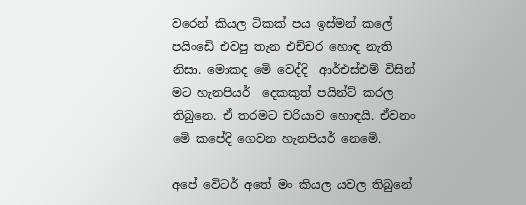වරෙන් කියල ටිකක් පය ඉස්මන් කලේ පයිංඩෙි එවපු තැන එච්චර හොඳ නැති නිසා. මොකද මෙි වෙද්දි  ආර්එස්එම් විසින් මට හැනපියර්  දෙකකුත් පයින්ට් කරල තිබුනෙ. ඒ තරමට චරියාව හොඳයි. ඒවනං මෙි කපේදි ගෙවන හැනපියර් නෙමෙි.

අපේ වෙිටර් අතේ මං කියල යවල තිබුනේ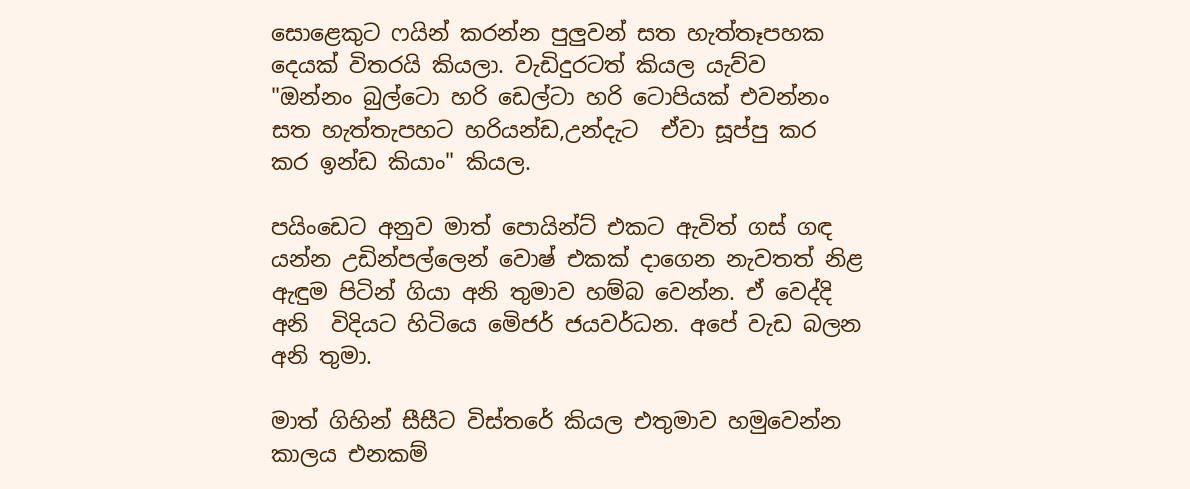සොළෙකුට ෆයින් කරන්න පුලුවන් සත හැත්තෑපහක දෙයක් විතරයි කියලා. වැඩිදුරටත් කියල යැව්ව  "ඔන්නං බුල්ටො හරි ඩෙල්ටා හරි ටොපියක් එවන්නං සත හැත්තැපහට හරියන්ඩ,උන්දැට  ඒවා සූප්පු කර කර ඉන්ඩ කියාං" කියල.

පයිංඩෙට අනුව මාත් පොයින්ට් එකට ඇවිත් ගස් ගඳ යන්න උඩින්පල්ලෙන් වොෂ් එකක් දාගෙන නැවතත් නිළ ඇඳුම පිටින් ගියා අනි තුමාව හම්බ වෙන්න. ඒ වෙද්දි අනි  විදියට හිටියෙ මෙිජර් ජයවර්ධන. අපේ වැඩ බලන අනි තුමා.

මාත් ගිහින් සීසීට විස්තරේ කියල එතුමාව හමුවෙන්න කාලය එනකම්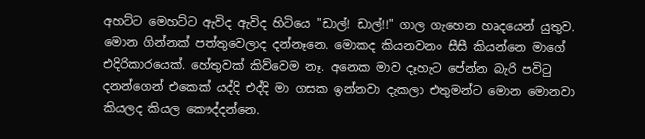අහට්ට මෙහට්ට ඇවිද ඇවිද හිටියෙ "ඩාල්! ඩාල්!!" ගාල ගැහෙන හෘදයෙන් යුතුව. මොන ගින්නක් පත්තුවෙලාද දන්නෑනෙ. මොකද කියනවනං සීසී කියන්නෙ මාගේ එදිරිකාරයෙක්. හේතුවක් කිව්වෙම නෑ. අනෙක මාව දෑහැට පේන්න බැරි පවිටු දනන්ගෙන් එකෙක් යද්දි එද්දි මා ගසක ඉන්නවා දැකලා එතුමන්ට මොන මොනවා කියලද කියල කෞද්දන්නෙ.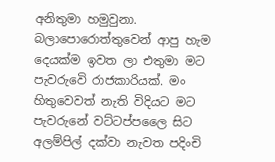අනිතුමා හමුවුනා. බලාපොරොත්තුවෙන් ආපු හැම දෙයක්ම ඉවත ලා එතුමා මට පැවරුවෙි රාජකාරියක්. මං හිතුවෙවත් නැති විදියට මට පැවරුනේ වට්ටප්පලෛ සිට අලම්පිල් දක්වා නැවත පදිංචි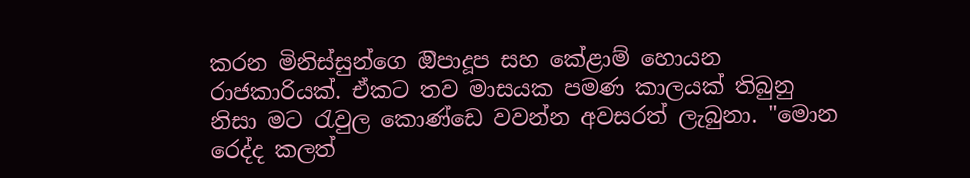කරන මිනිස්සුන්ගෙ ඔිපාදූප සහ කේළාම් හොයන රාජකාරියක්. ඒකට තව මාසයක පමණ කාලයක් තිබුනු නිසා මට රැවුල කොණ්ඩෙ වවන්න අවසරත් ලැබුනා. "මොන රෙද්ද කලත්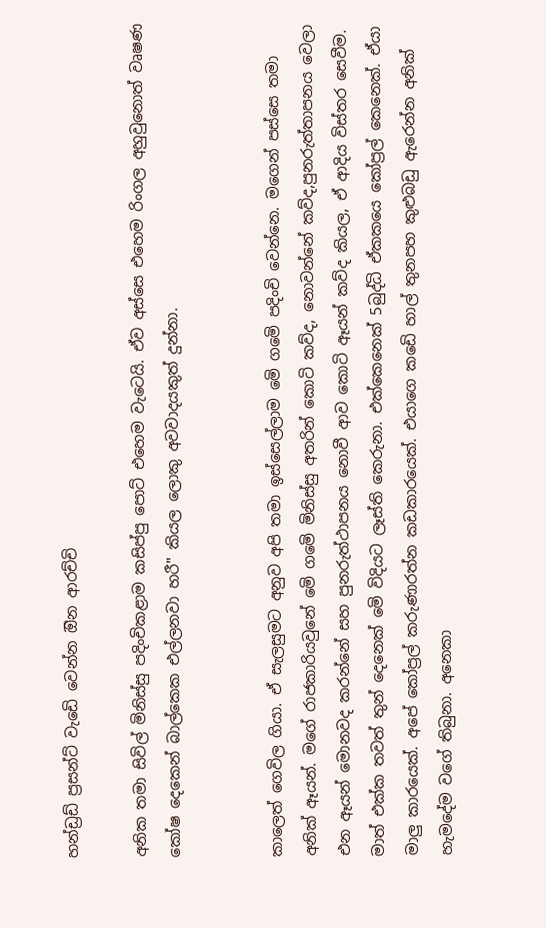හන්ඩ්‍රඩ් ප්‍රසන්ට් වැඩෙි වෙන්න ඔින ආරච්චි

අනික තමා සිවිල් මිනිස්සු පදිංචිකළාම කසිප්පු පොට් එහෙම වැටෙයි. ඒව අස්සෙ එහෙම රිංගල අහුවුනොත් වෘෂණ කෝෂ දෙකෙන් බාල්කෙක එල්ලනවා හරී" කියල ලොකු අවවාදයකුත් දුන්නා.


කාලෙත් ගෙවිල ගියා. ඒ සැලසුමට අනුව අපි තමා ඉස්සෙල්ලාම මෙි ගමෙි පදිංචි වෙන්නෙ. මගෙන් පස්සෙ තමා අනික් ඈයන්. මගේ රාජකාරියවුනේ මෙි ගමෙි මිනිස්සු අතරින් කොටි කව්ද, නොවන්නේ කව්ද,පුනරුත්තාපනය වෙලා එන ඈයන් මොනවද කරන්නේ සහ පුනරුත්ථාපනය නොවී ආව කොටි ඈයන් කව්ද කියල, ඒ ආදිය විස්තර සෙවීම. මාත් එක්ක තවත් තුන් දෙනෙක් මෙි විදියට ලෑස්ති කෙරුනා. එක්කෙනෙක් 5බුද්ධි ඒකකයෙ කෝප්‍රල් කෙනෙක්. ඒයා මාලු කාරයෙක්. අපේ කෝප්‍රල් කරුණාරත්න කඩකාරයෙක්. එයාගෙ කඩෙි හාල් තුනපහ කුළුබඩු ඇරෙන්න අනික් හැමදේම වගේ තිබුනා. අනෙකා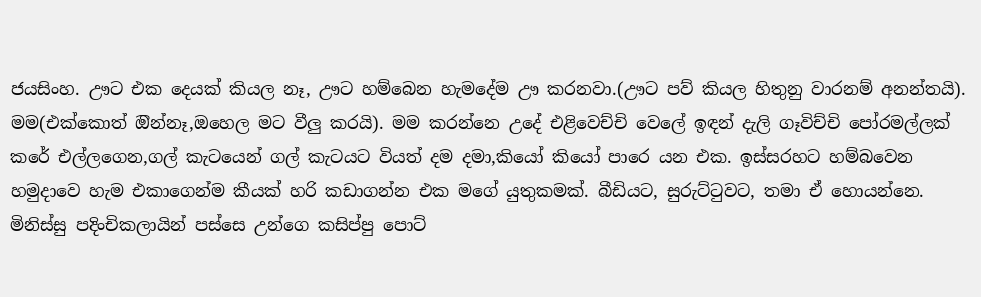ජයසිංහ. ඌට එක දෙයක් කියල නෑ, ඌට හම්බෙන හැමදේම ඌ කරනවා.(ඌට පව් කියල හිතුනු වාරනම් අනන්තයි).  මම(එක්කොත් ඔින්නෑ,ඔහෙල මට වීලු කරයි). මම කරන්නෙ උදේ එළිවෙච්චි වෙලේ ඉඳන් දැලි ගෑවිච්චි පෝරමල්ලක් කරේ එල්ලගෙන,ගල් කැටයෙන් ගල් කැටයට වියත් දම දමා,කියෝ කියෝ පාරෙ යන එක. ඉස්සරහට හම්බවෙන හමුදාවෙ හැම එකාගෙන්ම කීයක් හරි කඩාගන්න එක මගේ යුතුකමක්. බීඩියට, සුරුට්ටුවට, තමා ඒ හොයන්නෙ. මිනිස්සු පදිංචිකලායින් පස්සෙ උන්ගෙ කසිප්පු පොට්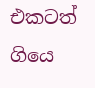එකටත් ගියෙ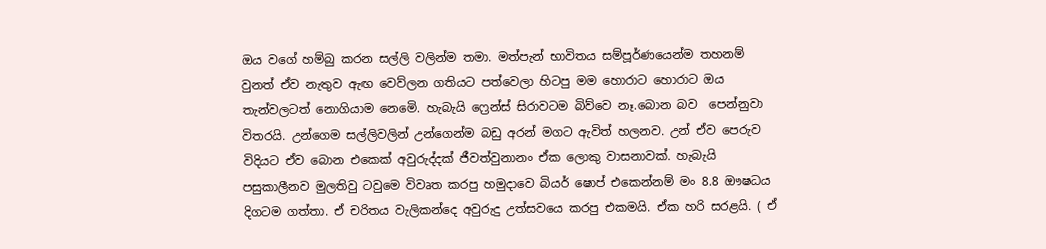ඔය වගේ හම්බු කරන සල්ලි වලින්ම තමා. මත්පැන් භාවිතය සම්පූර්ණයෙන්ම තහනම් වුනත් ඒව නැතුව ඇඟ වෙව්ලන ගතියට පත්වෙලා හිටපු මම හොරාට හොරාට ඔය තැන්වලටත් නොගියාම නෙමෙි. හැබැයි ෆ්‍රෙන්ස් සිරාවටම බිව්වෙ නෑ.බොන බව  පෙන්නුවා විතරයි. උන්ගෙම සල්ලිවලින් උන්ගෙන්ම බඩු අරන් මගට ඇවිත් හලනව. උන් ඒව පෙරුව විදියට ඒව බොන එකෙක් අවුරුද්දක් ජීවත්වුනානං ඒක ලොකු වාසනාවක්. හැබැයි පසුකාලීනව මුලතිවු ටවුමෙ විවෘත කරපු හමුදාවෙ බියර් ෂොප් එකෙන්නම් මං 8.8 ඖෂධය දිගටම ගත්තා. ඒ චරිතය වැලිකන්දෙ අවුරුදු උත්සවයෙ කරපු එකමයි. ඒක හරි සරළයි. ( ඒ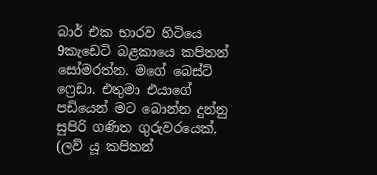බාර් එක භාරව හිටියෙ 9කැඩෙටි බළකායෙ කපිතන් සෝමරත්න. මගේ බෙස්ට් ෆ්‍රෙඩා. එතුමා එයාගේ පඩියෙන් මට බොන්න දුන්නු සුපිරි ගණිත ගුරුවරයෙක්. (ලව් යූ කපිතන්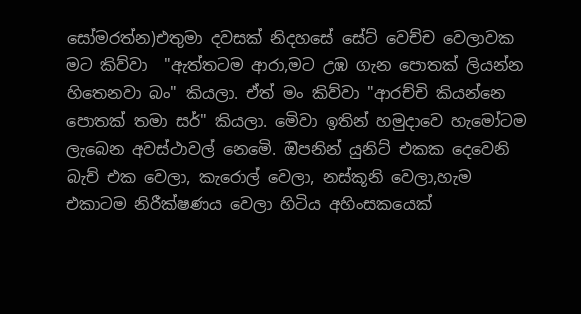සෝමරත්න)එතුමා දවසක් නිදහසේ සේට් වෙච්ච වෙලාවක මට කිව්වා  "ඇත්තටම ආරා,මට උඹ ගැන පොතක් ලියන්න හිතෙනවා බං" කියලා. ඒත් මං කිව්වා "ආරච්චි කියන්නෙ පොතක් තමා සර්" කියලා. මෙිවා ඉතින් හමුදාවෙ හැමෝටම ලැබෙන අවස්ථාවල් නෙමෙි. ඔිපනින් යුනිට් එකක දෙවෙනි බැච් එක වෙලා, කැරොල් වෙලා, නස්කූනි වෙලා,හැම එකාටම නිරීක්ෂණය වෙලා හිටිය අහිංසකයෙක්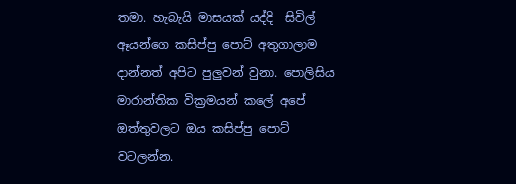තමා. හැබැයි මාසයක් යද්දි  සිවිල් ඈයන්ගෙ කසිප්පු පොට් අතුගාලාම දාන්නත් අපිට පුලුවන් වුනා. පොලිසිය මාරාන්තික වික්‍රමයන් කලේ අපේ ඔත්තුවලට ඔය කසිප්පු පොට් වටලන්න.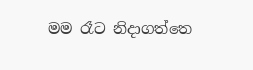මම රෑට නිදාගත්තෙ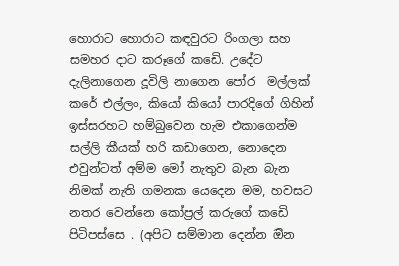හොරාට හොරාට කඳවුරට රිංගලා සහ සමහර දාට කරූගේ කඩෙි. උදේට දැලිනාගෙන දූවිලි නාගෙන පෝර  මල්ලක් කරේ එල්ලං, කියෝ කියෝ පාරදිගේ ගිහින් ඉස්සරහට හම්බුවෙන හැම එකාගෙන්ම සල්ලි කීයක් හරි කඩාගෙන, නොදෙන එවුන්ටත් අම්ම මෝ නැතුව බැන බැන නිමක් නැති ගමනක යෙදෙන මම, හවසට නතර වෙන්නෙ කෝප්‍රල් කරුගේ කඩෙි පිටිපස්සෙ . (අපිට සම්මාන දෙන්න ඔින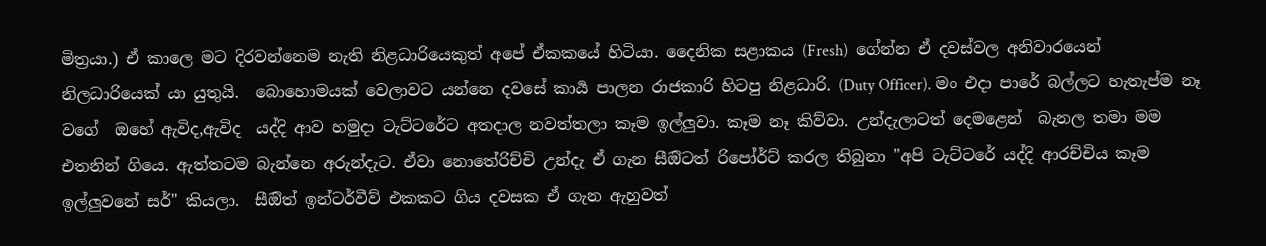මිත්‍රයා.) ඒ කාලෙ මට දිරවන්නෙම නැති නිළධාරියෙකුත් අපේ ඒකකයේ හිටියා. දෛනික සළාකය (Fresh)  ගේන්න ඒ දවස්වල අනිවාරයෙන් නිලධාරියෙක් යා යුතුයි.  බොහොමයක් වෙලාවට යන්නෙ දවසේ කාර්‍ය පාලන රාජකාරි හිටපු නිළධාරි. (Duty Officer). මං එදා පාරේ බල්ලට හැතැප්ම නෑ වගේ  ඔහේ ඇවිද,ඇවිද  යද්දි ආව හමුදා ටැට්ටරේට අතදාල නවත්තලා කෑම ඉල්ලුවා. කෑම නෑ කිව්වා. උන්දැලාටත් දෙමළෙන්  බැනල තමා මම එතනින් ගියෙ. ඇත්තටම බැන්නෙ අරුන්දැට. ඒවා නොතේරිච්චි උන්දැ ඒ ගැන සීඔිටත් රිපෝර්ට් කරල තිබුනා "අපි ටැට්ටරේ යද්දි ආරච්චිය කෑම ඉල්ලුවනේ සර්" කියලා.  සීඔිත් ඉන්ටර්වීව් එකකට ගිය දවසක ඒ ගැන ඇහුවත්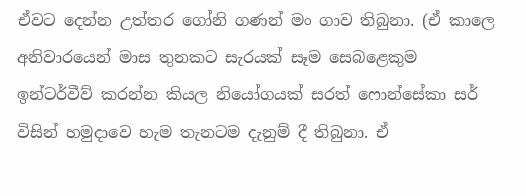ඒවට දෙන්න උත්තර ගෝනි ගණන් මං ගාව තිබුනා. (ඒ කාලෙ අනිවාරයෙන් මාස තුනකට සැරයක් සෑම සෙබළෙකුම ඉන්ටර්වීව් කරන්න කියල නියෝගයක් සරත් ෆොන්සේකා සර් විසින් හමුදාවෙ හැම තැනටම දැනුම් දී තිබුනා. ඒ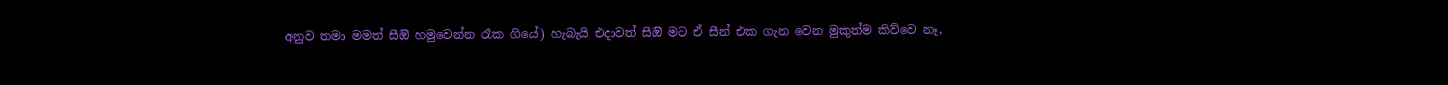අනුව තමා මමත් සීඔි හමුවෙන්න රෑක ගියේ) හැබැයි එදාවත් සීඔි මට ඒ සීන් එක ගැන වෙන මුකුත්ම කිව්වෙ නෑ,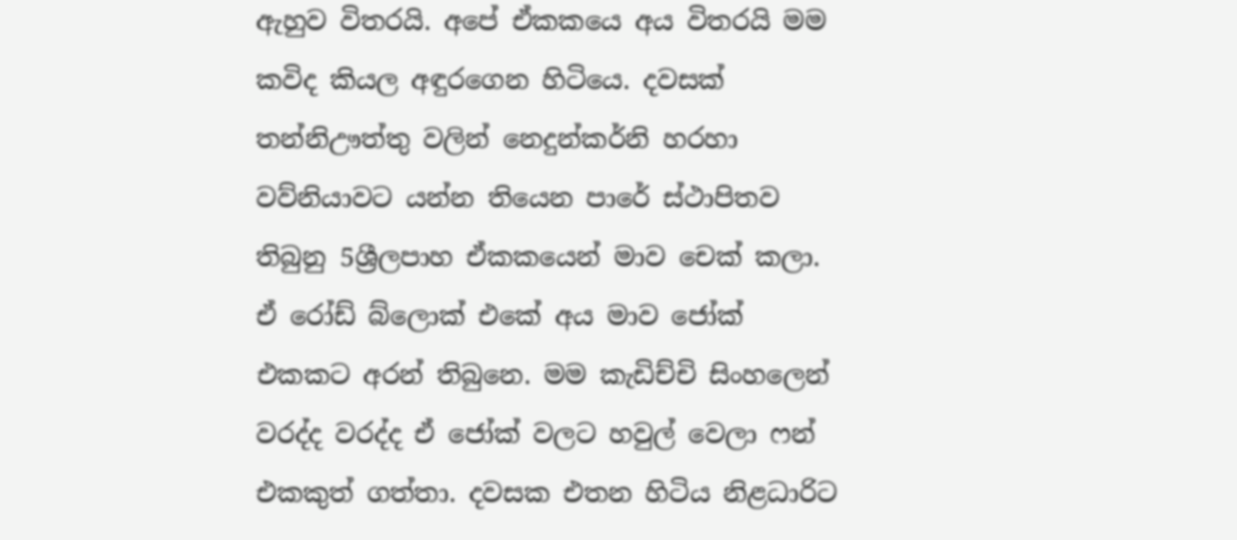ඇහුව විතරයි. අපේ ඒකකයෙ අය විතරයි මම කවිද කියල අඳුරගෙන හිටියෙ. දවසක් තන්නිඌත්තු වලින් නෙදුන්කර්නි හරහා වව්නියාවට යන්න තියෙන පාරේ ස්ථාපිතව තිබුනු 5ශ්‍රීලපාහ ඒකකයෙන් මාව චෙක් කලා. ඒ රෝඩ් බ්ලොක් එකේ අය මාව ජෝක් එකකට අරන් තිබුනෙ. මම කැඩිච්චි සිංහලෙන් වරද්ද වරද්ද ඒ ජෝක් වලට හවුල් වෙලා ෆන් එකකුත් ගත්තා. දවසක එතන හිටිය නිළධාරිට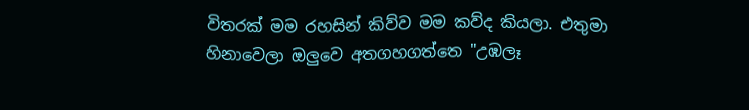විතරක් මම රහසින් කිව්ව මම කව්ද කියලා. එතුමා හිනාවෙලා ඔලුවෙ අතගහගත්තෙ "උඹලෑ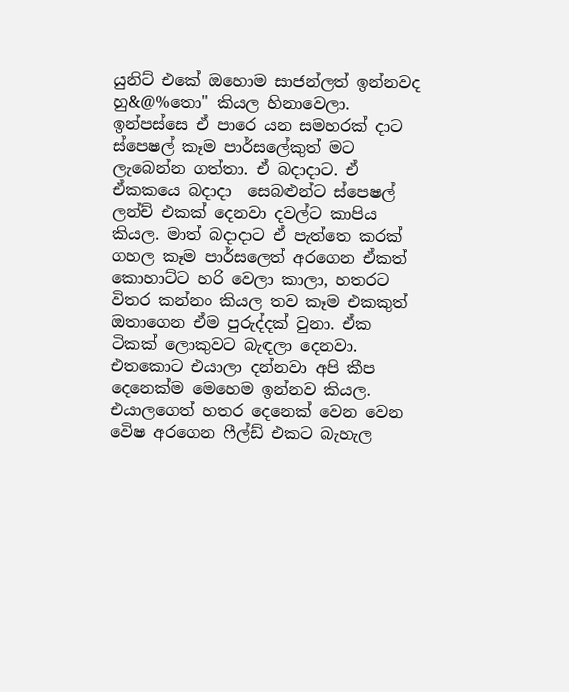යුනිට් එකේ ඔහොම සාජන්ලත් ඉන්නවද හු&@%තො" කියල හිනාවෙලා. ඉන්පස්සෙ ඒ පාරෙ යන සමහරක් දාට ස්පෙෂල් කෑම පාර්සලේකුත් මට ලැබෙන්න ගත්තා. ඒ බදාදාට. ඒ ඒකකයෙ බදාදා  සෙබළුන්ට ස්පෙෂල් ලන්ච් එකක් දෙනවා දවල්ට කාපිය කියල. මාත් බදාදාට ඒ පැත්තෙ කරක් ගහල කෑම පාර්සලෙත් අරගෙන ඒකත් කොහාට්ට හරි වෙලා කාලා, හතරට විතර කන්නං කියල තව කෑම එකකුත් ඔතාගෙන ඒම පුරුද්දක් වුනා. ඒක ටිකක් ලොකුවට බැඳලා දෙනවා. එතකොට එයාලා දන්නවා අපි කීප දෙනෙක්ම මෙහෙම ඉන්නව කියල. එයාලගෙත් හතර දෙනෙක් වෙන වෙන වෙිෂ අරගෙන ෆීල්ඩ් එකට බැහැල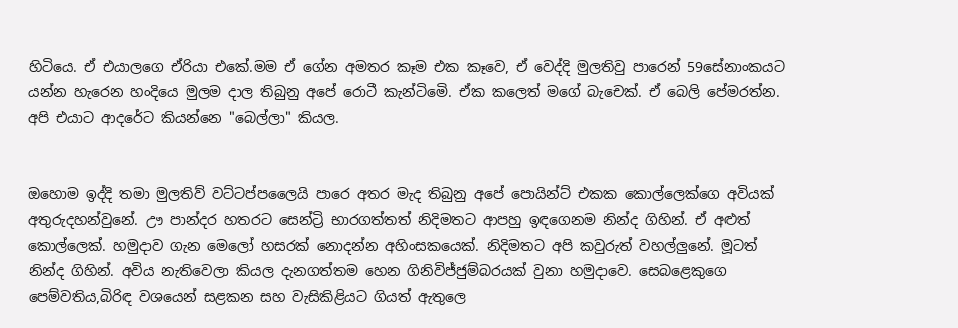හිටියෙ. ඒ එයාලගෙ ඒරියා එකේ.මම ඒ ගේන අමතර කෑම එක කෑවෙ, ඒ වෙද්දි මුලතිවු පාරෙන් 59සේනාංකයට යන්න හැරෙන හංදියෙ මුලම දාල තිබුනු අපේ රොටී කැන්ටිමෙි. ඒක කලෙත් මගේ බැචෙක්. ඒ බෙලි පේමරත්න. අපි එයාට ආදරේට කියන්නෙ "බෙල්ලා" කියල.


ඔහොම ඉද්දි තමා මුලතිව් වට්ටප්පලෛයි පාරෙ අතර මැද තිබුනු අපේ පොයින්ට් එකක කොල්ලෙක්ගෙ අවියක් අතුරුදහන්වුනේ. ඌ පාන්දර හතරට සෙන්ට්‍රි භාරගත්තත් නිදිමතට ආපහු ඉඳගෙනම නින්ද ගිහින්. ඒ අළුත් කොල්ලෙක්. හමුදාව ගැන මෙලෝ හසරක් නොදන්න අහිංසකයෙක්. නිදිමතට අපි කවුරුත් වහල්ලුනේ. මූටත් නින්ද ගිහින්. අවිය නැතිවෙලා කියල දැනගත්තම හෙන ගිනිවිජ්ජුම්බරයක් වුනා හමුදාවෙ. සෙබළෙකුගෙ පෙම්වතිය,බිරිඳ වශයෙන් සළකන සහ වැසිකිළියට ගියත් ඇතුලෙ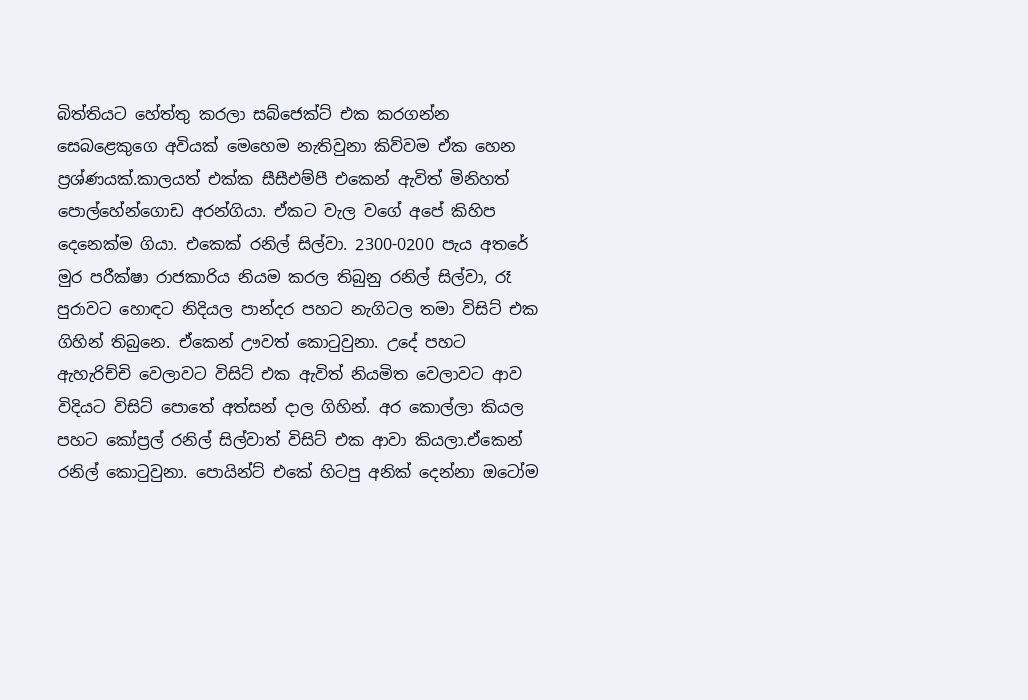බිත්තියට හේත්තු කරලා සබ්ජෙක්ට් එක කරගන්න සෙබළෙකුගෙ අවියක් මෙහෙම නැතිවුනා කිව්වම ඒක හෙන ප්‍රශ්ණයක්.කාලයත් එක්ක සීසීඑම්පී එකෙන් ඇවිත් මිනිහත් පොල්හේන්ගොඩ අරන්ගියා. ඒකට වැල වගේ අපේ කිහිප දෙනෙක්ම ගියා. එකෙක් රනිල් සිල්වා. 2300-0200 පැය අතරේ මුර පරීක්ෂා රාජකාරිය නියම කරල තිබුනු රනිල් සිල්වා, රෑ පුරාවට හොඳට නිදියල පාන්දර පහට නැගිටල තමා විසිට් එක ගිහින් තිබුනෙ. ඒකෙන් ඌවත් කොටුවුනා. උදේ පහට ඇහැරිච්චි වෙලාවට විසිට් එක ඇවිත් නියමිත වෙලාවට ආව විදියට විසිට් පොතේ අත්සන් දාල ගිහින්. අර කොල්ලා කියල පහට කෝප්‍රල් රනිල් සිල්වාත් විසිට් එක ආවා කියලා.ඒකෙන් රනිල් කොටුවුනා. පොයින්ට් එකේ හිටපු අනික් දෙන්නා ඔටෝම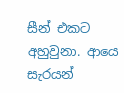සීන් එකට අහුවුනා. ආයෙ සැරයන්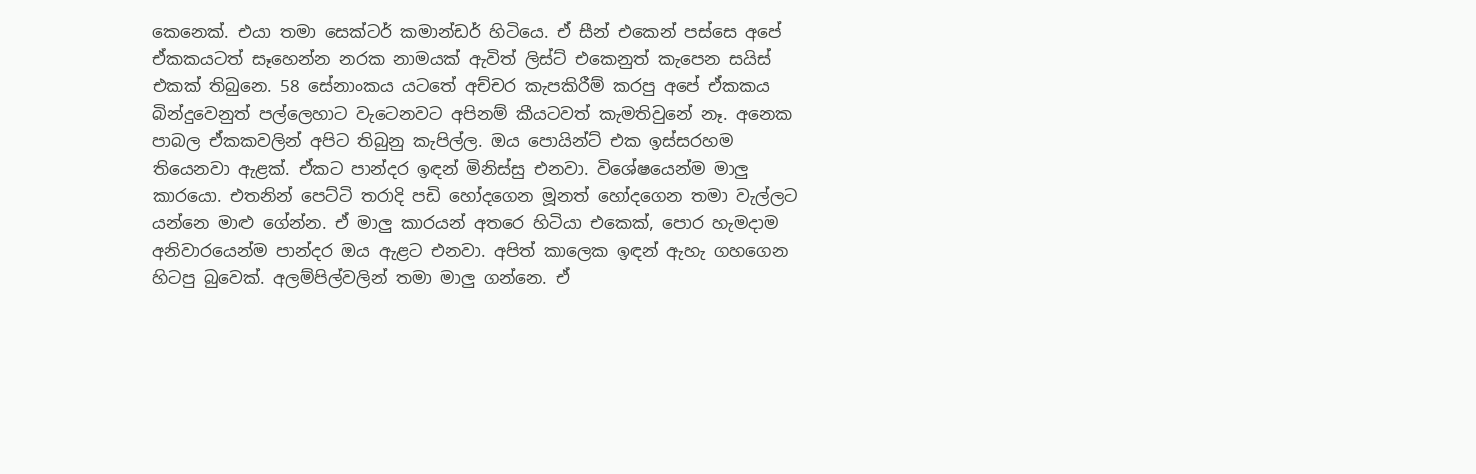කෙනෙක්. එයා තමා සෙක්ටර් කමාන්ඩර් හිටියෙ. ඒ සීන් එකෙන් පස්සෙ අපේ ඒකකයටත් සෑහෙන්න නරක නාමයක් ඇවිත් ලිස්ට් එකෙනුත් කැපෙන සයිස් එකක් තිබුනෙ. 58 සේනාංකය යටතේ අච්චර කැපකිරීම් කරපු අපේ ඒකකය බින්දුවෙනුත් පල්ලෙහාට වැටෙනවට අපිනම් කීයටවත් කැමතිවුනේ නෑ. අනෙක පාබල ඒකකවලින් අපිට තිබුනු කැපිල්ල. ඔය පොයින්ට් එක ඉස්සරහම තියෙනවා ඇළක්. ඒකට පාන්දර ඉඳන් මිනිස්සු එනවා. විශේෂයෙන්ම මාලු කාරයො. එතනින් පෙට්ටි තරාදි පඩි හෝදගෙන මූනත් හෝදගෙන තමා වැල්ලට යන්නෙ මාළු ගේන්න. ඒ මාලු කාරයන් අතරෙ හිටියා එකෙක්, පොර හැමදාම අනිවාරයෙන්ම පාන්දර ඔය ඇළට එනවා. අපිත් කාලෙක ඉඳන් ඇහැ ගහගෙන හිටපු බුවෙක්. අලම්පිල්වලින් තමා මාලු ගන්නෙ. ඒ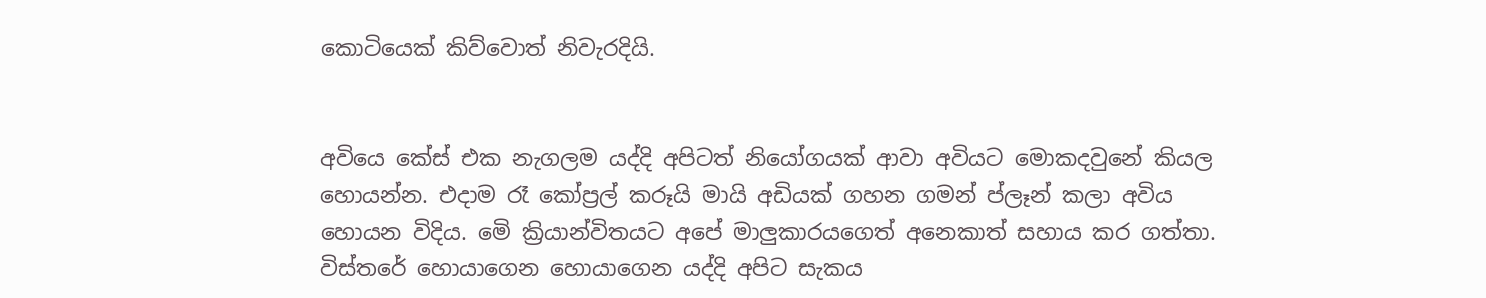කොටියෙක් කිව්වොත් නිවැරදියි.


අවියෙ කේස් එක නැගලම යද්දි අපිටත් නියෝගයක් ආවා අවියට මොකදවුනේ කියල හොයන්න. එදාම රෑ කෝප්‍රල් කරූයි මායි අඩියක් ගහන ගමන් ප්ලෑන් කලා අවිය හොයන විදිය. මෙි ක්‍රියාන්විතයට අපේ මාලුකාරයගෙත් අනෙකාත් සහාය කර ගත්තා. විස්තරේ හොයාගෙන හොයාගෙන යද්දි අපිට සැකය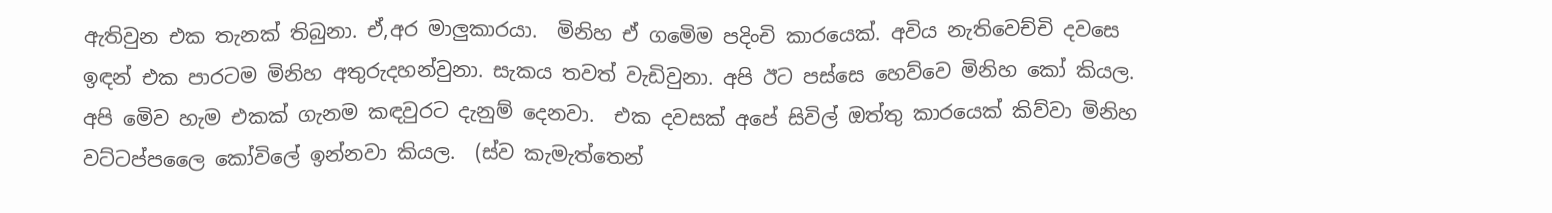ඇතිවුන එක තැනක් තිබුනා. ඒ,අර මාලුකාරයා.  මිනිහ ඒ ගමෙිම පදිංචි කාරයෙක්. අවිය නැතිවෙච්චි දවසෙ ඉඳන් එක පාරටම මිනිහ අතුරුදහන්වුනා. සැකය තවත් වැඩිවුනා. අපි ඊට පස්සෙ හෙව්වෙ මිනිහ කෝ කියල. අපි මෙිව හැම එකක් ගැනම කඳවුරට දැනුම් දෙනවා.  එක දවසක් අපේ සිවිල් ඔත්තු කාරයෙක් කිව්වා මිනිහ වට්ටප්පලෛ කෝවිලේ ඉන්නවා කියල.  (ස්ව කැමැත්තෙන්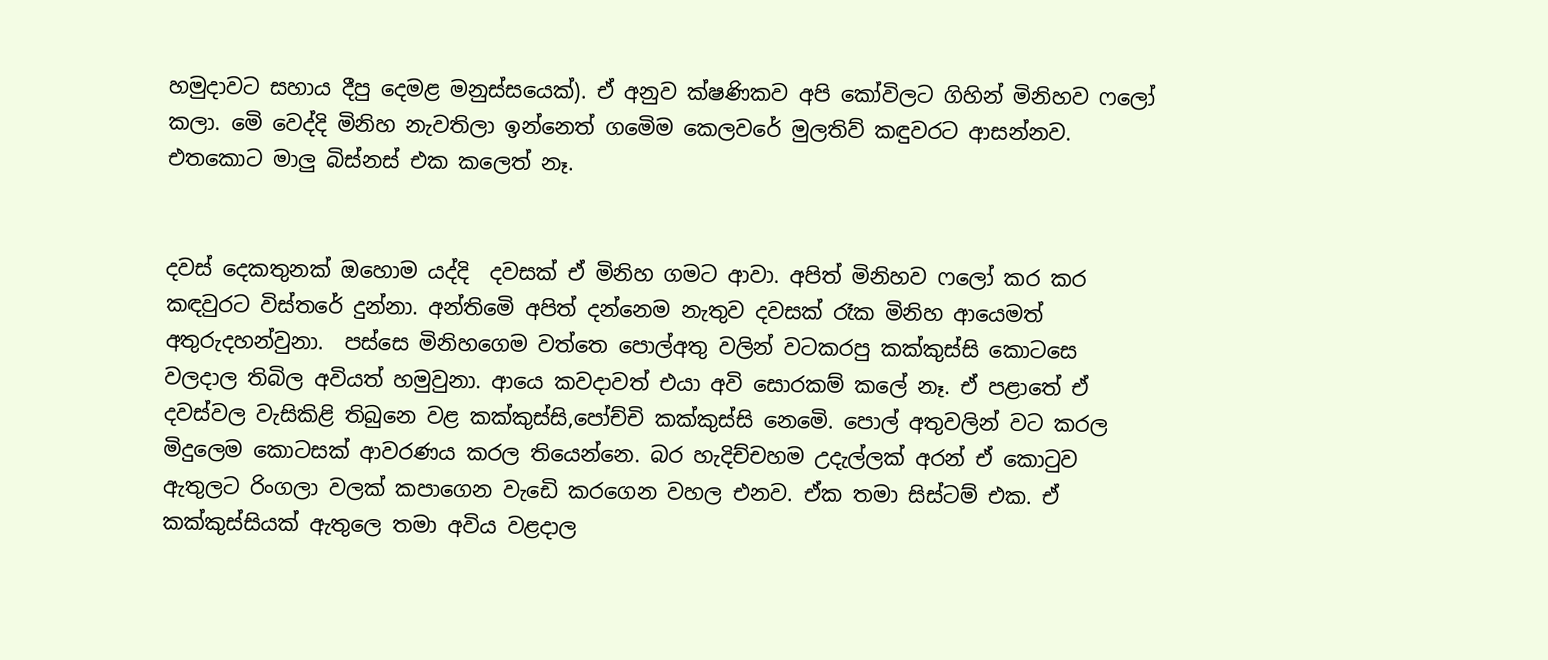හමුදාවට සහාය දීපු දෙමළ මනුස්සයෙක්). ඒ අනුව ක්ෂණිකව අපි කෝවිලට ගිහින් මිනිහව ෆලෝ කලා. මෙි වෙද්දි මිනිහ නැවතිලා ඉන්නෙත් ගමෙිම කෙලවරේ මුලතිව් කඳුවරට ආසන්නව. එතකොට මාලු බිස්නස් එක කලෙත් නෑ.


දවස් දෙකතුනක් ඔහොම යද්දි  දවසක් ඒ මිනිහ ගමට ආවා. අපිත් මිනිහව ෆලෝ කර කර කඳවුරට විස්තරේ දුන්නා. අන්තිමෙි අපිත් දන්නෙම නැතුව දවසක් රෑක මිනිහ ආයෙමත් අතුරුදහන්වුනා.  පස්සෙ මිනිහගෙම වත්තෙ පොල්අතු වලින් වටකරපු කක්කුස්සි කොටසෙ වලදාල තිබිල අවියත් හමුවුනා. ආයෙ කවදාවත් එයා අවි සොරකම් කලේ නෑ. ඒ පළාතේ ඒ දවස්වල වැසිකිළි තිබුනෙ වළ කක්කුස්සි,පෝච්චි කක්කුස්සි නෙමෙි. පොල් අතුවලින් වට කරල මිදුලෙම කොටසක් ආවරණය කරල තියෙන්නෙ. බර හැදිච්චහම උදැල්ලක් අරන් ඒ කොටුව ඇතුලට රිංගලා වලක් කපාගෙන වැඩෙි කරගෙන වහල එනව. ඒක තමා සිස්ටම් එක. ඒ කක්කුස්සියක් ඇතුලෙ තමා අවිය වළදාල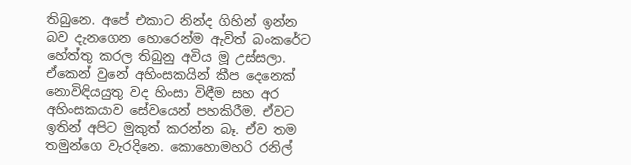තිබුනෙ. අපේ එකාට නින්ද ගිහින් ඉන්න බව දැනගෙන හොරෙන්ම ඇවිත් බංකරේට හේත්තු කරල තිබුනු අවිය මූ උස්සලා. ඒකෙන් වුනේ අහිංසකයින් කීප දෙනෙක් නොවිඳියයුතු වද හිංසා විඳීම සහ අර අහිංසකයාව සේවයෙන් පහකිරීම. ඒවට ඉතින් අපිට මුකුත් කරන්න බෑ. ඒව තම තමුන්ගෙ වැරදිනෙ. කොහොමහරි රනිල්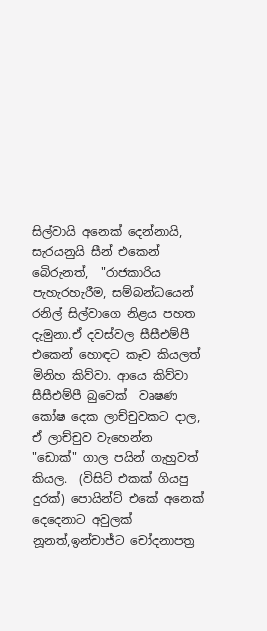සිල්වායි අනෙක් දෙන්නායි, සැරයනුයි සීන් එකෙන් බෙිරුනත්,  "රාජකාරිය පැහැරහැරීම, සම්බන්ධයෙන් රනිල් සිල්වාගෙ නිළය පහත දැමුනා.ඒ දවස්වල සීසීඑම්පී එකෙන් හොඳට කෑව කියලත් මිනිහ කිව්වා. ආයෙ කිව්වා සීසීඑම්පී බුවෙක්  වෘෂණ කෝෂ දෙක ලාච්චුවකට දාල, ඒ ලාච්චුව වැහෙන්න "ඩොක්" ගාල පයින් ගැහුවත් කියල.  (විසිට් එකක් ගියපු දුරක්) පොයින්ට් එකේ අනෙක් දෙදෙනාට අවුලක් නූනත්,ඉන්චාජ්ට චෝදනාපත්‍ර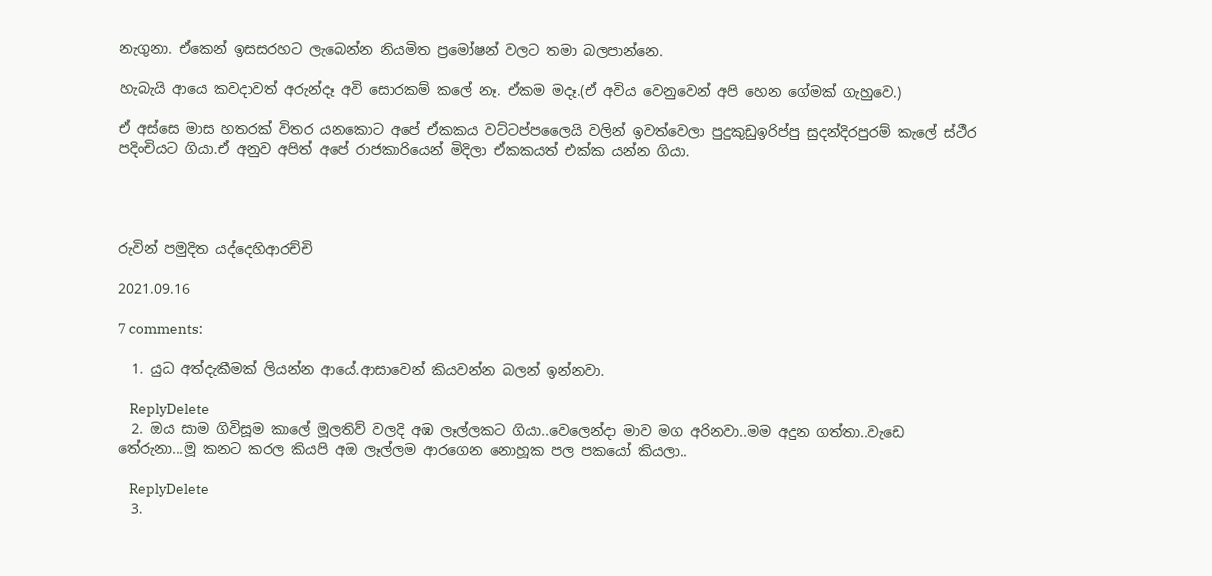නැගුනා. ඒකෙන් ඉසසරහට ලැබෙන්න නියමිත ප්‍රමෝෂන් වලට තමා බලපාන්නෙ.

හැබැයි ආයෙ කවදාවත් අරුන්දෑ අවි සොරකම් කලේ නෑ. ඒකම මදෑ.(ඒ අවිය වෙනුවෙන් අපි හෙන ගේමක් ගැහුවෙ.)

ඒ අස්සෙ මාස හතරක් විතර යනකොට අපේ ඒකකය වට්ටප්පලෛයි වලින් ඉවත්වෙලා පුදුකුඩුඉරිප්පු සුදන්දිරපුරම් කැලේ ස්ථීර පදිංචියට ගියා.ඒ අනුව අපිත් අපේ රාජකාරියෙන් මිදිලා ඒකකයත් එක්ක යන්න ගියා.




රුවින් පමුදිත යද්දෙහිආරච්චි

2021.09.16

7 comments:

  1. යුධ අත්දැකීමක් ලියන්න ආයේ.ආසාවෙන් කියවන්න බලන් ඉන්නවා.

    ReplyDelete
  2. ඔය සාම ගිවිසූම කාලේ මූලතිව් වලදි අඹ ලෑල්ලකට ගියා..වෙලෙන්දා මාව මග අරිනවා..මම අදුන ගත්තා..වැඩෙ තේරුනා...මූ කනට කරල කියපි අඔ ලෑල්ලම ආරගෙන නොහූක පල පකයෝ කියලා..

    ReplyDelete
  3.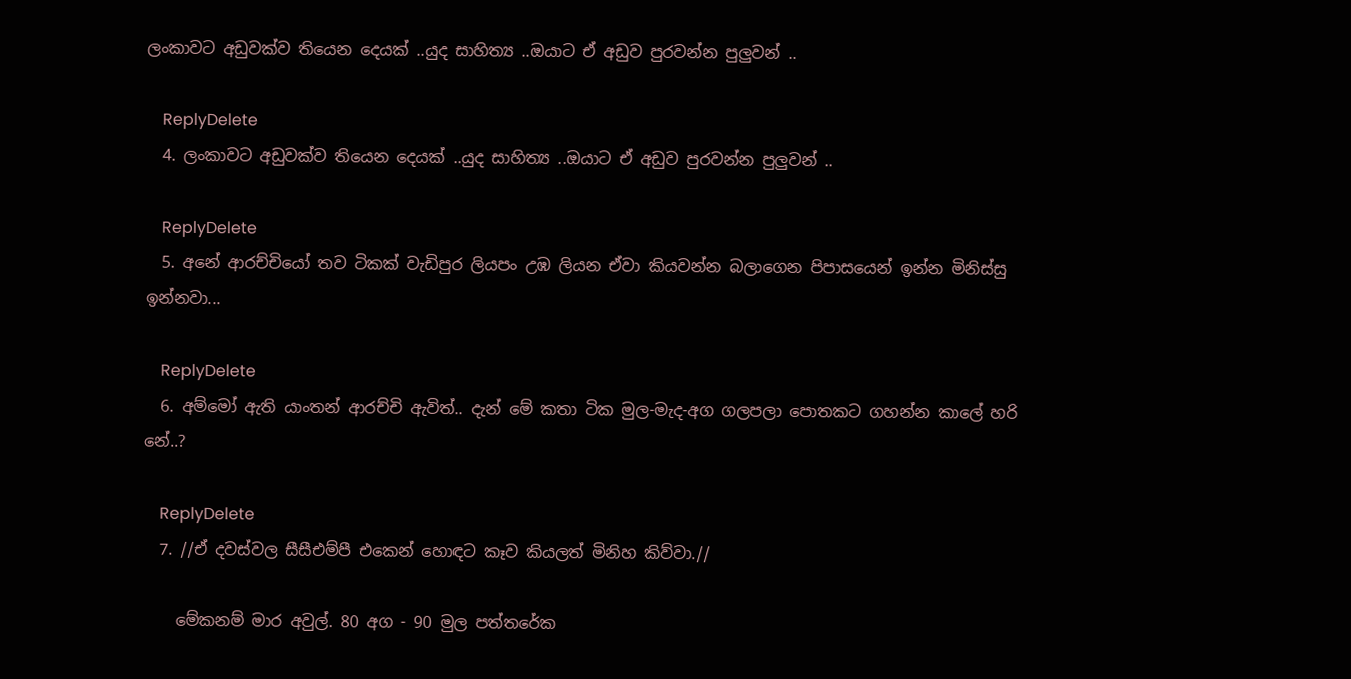ලංකාවට අඩුවක්ව තියෙන දෙයක් ..යුද සාහිත්‍ය ..ඔයාට ඒ අඩුව පුරවන්න පුලුවන් ..

    ReplyDelete
  4. ලංකාවට අඩුවක්ව තියෙන දෙයක් ..යුද සාහිත්‍ය ..ඔයාට ඒ අඩුව පුරවන්න පුලුවන් ..

    ReplyDelete
  5. අනේ ආරච්චියෝ තව ටිකක් වැඩිපුර ලියපං උඹ ලියන ඒවා කියවන්න බලාගෙන පිපාසයෙන් ඉන්න මිනිස්සු ඉන්නවා...

    ReplyDelete
  6. අම්මෝ ඇති යාංතන් ආරච්චි ඇවිත්.. දැන් මේ කතා ටික මුල-මැද-අග ගලපලා පොතකට ගහන්න කාලේ හරි නේ..?

    ReplyDelete
  7. //ඒ දවස්වල සීසීඑම්පී එකෙන් හොඳට කෑව කියලත් මිනිහ කිව්වා.//

    මේකනම් මාර අවුල්. 80 අග - 90 මුල පත්තරේක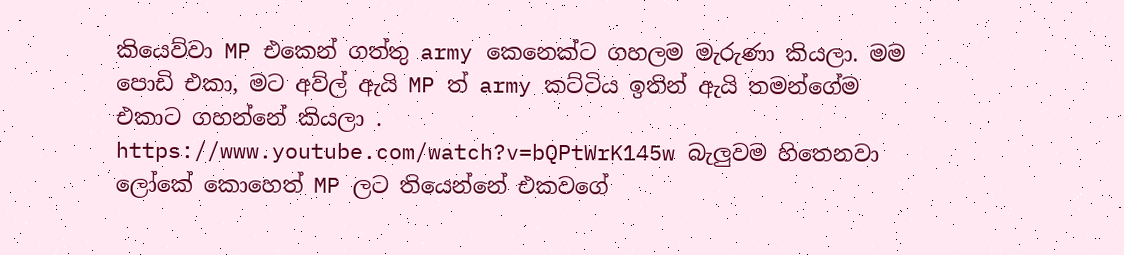කියෙව්වා MP එකෙන් ගත්තු army කෙනෙක්ට ගහලම මැරුණා කියලා. මම පොඩි එකා, මට අව්ල් ඇයි MP ත් army කට්ටිය ඉතින් ඇයි තමන්ගේම එකාට ගහන්නේ කියලා . https://www.youtube.com/watch?v=bQPtWrK145w බැලුවම හිතෙනවා ලෝකේ කොහෙත් MP ලට තියෙන්නේ එකවගේ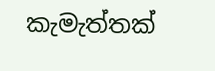කැමැත්තක්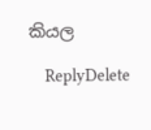කියල

    ReplyDelete